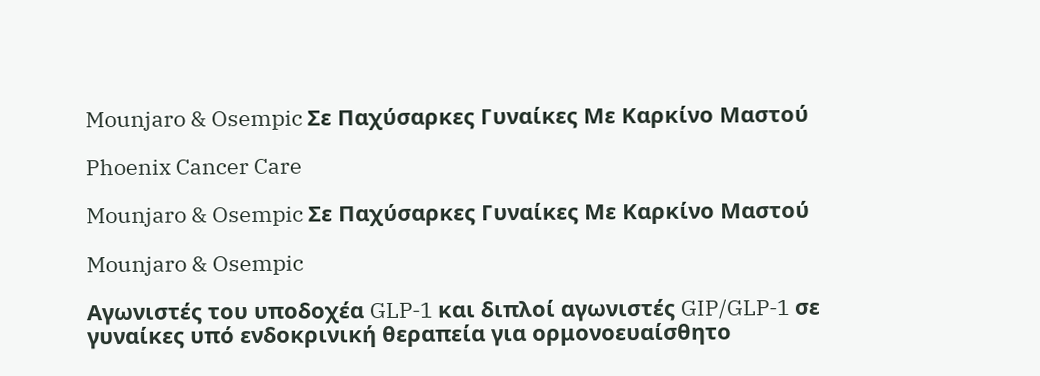Mounjaro & Osempic Σε Παχύσαρκες Γυναίκες Με Καρκίνο Μαστού

Phoenix Cancer Care

Mounjaro & Osempic Σε Παχύσαρκες Γυναίκες Με Καρκίνο Μαστού

Mounjaro & Osempic

Αγωνιστές του υποδοχέα GLP‑1 και διπλοί αγωνιστές GIP/GLP‑1 σε γυναίκες υπό ενδοκρινική θεραπεία για ορμονοευαίσθητο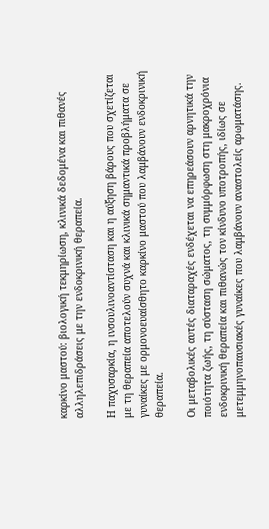καρκίνο μαστού: βιολογική τεκμηρίωση, κλινικά δεδομένα και πιθανές αλληλεπιδράσεις με την ενδοκρινική θεραπεία.

Η παχυσαρκία, η ινσουλινοαντίσταση και η αύξηση βάρους που σχετίζεται με τη θεραπεία αποτελούν συχνά και κλινικά σημαντικά προβλήματα σε γυναίκες με ορμονοευαίσθητο καρκίνο μαστού που λαμβάνουν ενδοκρινική θεραπεία.

Οι μεταβολικές αυτές διαταραχές ενδέχεται να επηρεάσουν αρνητικά την ποιότητα ζωής, τη σύσταση σώματος, τη συμμόρφωση στη μακροχρόνια ενδοκρινική θεραπεία και πιθανώς τον κίνδυνο υποτροπής, ιδίως σε μετεμμηνοπαυσιακές γυναίκες που λαμβάνουν αναστολείς αρωματάσης.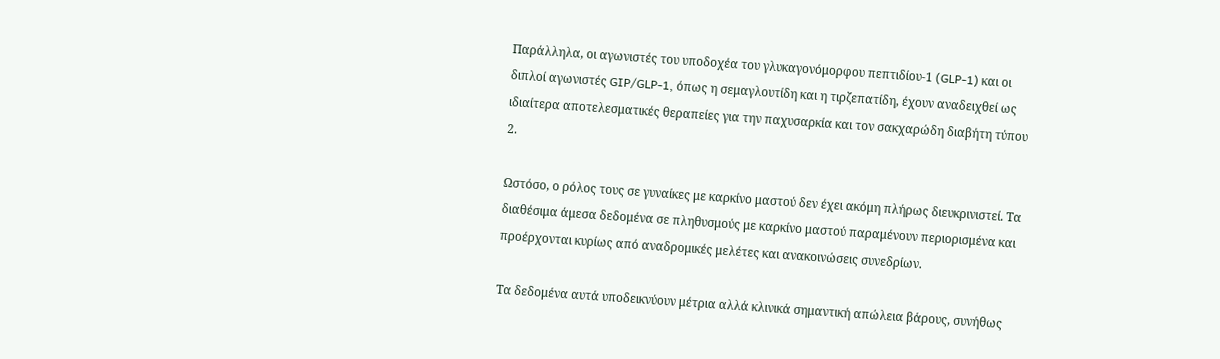Παράλληλα, οι αγωνιστές του υποδοχέα του γλυκαγονόμορφου πεπτιδίου‑1 (GLP‑1) και οι διπλοί αγωνιστές GIP/GLP‑1, όπως η σεμαγλουτίδη και η τιρζεπατίδη, έχουν αναδειχθεί ως ιδιαίτερα αποτελεσματικές θεραπείες για την παχυσαρκία και τον σακχαρώδη διαβήτη τύπου 2.

Ωστόσο, ο ρόλος τους σε γυναίκες με καρκίνο μαστού δεν έχει ακόμη πλήρως διευκρινιστεί. Τα διαθέσιμα άμεσα δεδομένα σε πληθυσμούς με καρκίνο μαστού παραμένουν περιορισμένα και προέρχονται κυρίως από αναδρομικές μελέτες και ανακοινώσεις συνεδρίων.

Τα δεδομένα αυτά υποδεικνύουν μέτρια αλλά κλινικά σημαντική απώλεια βάρους, συνήθως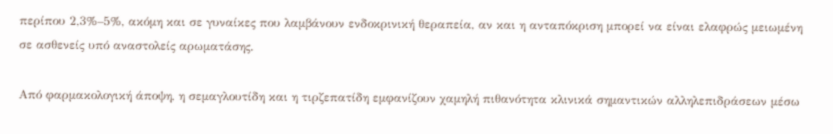περίπου 2,3%–5%, ακόμη και σε γυναίκες που λαμβάνουν ενδοκρινική θεραπεία, αν και η ανταπόκριση μπορεί να είναι ελαφρώς μειωμένη σε ασθενείς υπό αναστολείς αρωματάσης.

Από φαρμακολογική άποψη, η σεμαγλουτίδη και η τιρζεπατίδη εμφανίζουν χαμηλή πιθανότητα κλινικά σημαντικών αλληλεπιδράσεων μέσω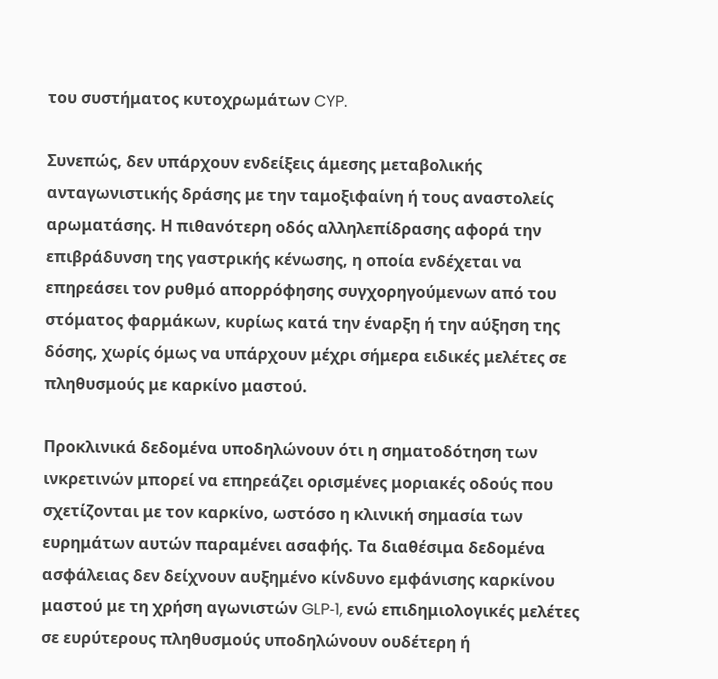του συστήματος κυτοχρωμάτων CYP.

Συνεπώς, δεν υπάρχουν ενδείξεις άμεσης μεταβολικής ανταγωνιστικής δράσης με την ταμοξιφαίνη ή τους αναστολείς αρωματάσης. Η πιθανότερη οδός αλληλεπίδρασης αφορά την επιβράδυνση της γαστρικής κένωσης, η οποία ενδέχεται να επηρεάσει τον ρυθμό απορρόφησης συγχορηγούμενων από του στόματος φαρμάκων, κυρίως κατά την έναρξη ή την αύξηση της δόσης, χωρίς όμως να υπάρχουν μέχρι σήμερα ειδικές μελέτες σε πληθυσμούς με καρκίνο μαστού.

Προκλινικά δεδομένα υποδηλώνουν ότι η σηματοδότηση των ινκρετινών μπορεί να επηρεάζει ορισμένες μοριακές οδούς που σχετίζονται με τον καρκίνο, ωστόσο η κλινική σημασία των ευρημάτων αυτών παραμένει ασαφής. Τα διαθέσιμα δεδομένα ασφάλειας δεν δείχνουν αυξημένο κίνδυνο εμφάνισης καρκίνου μαστού με τη χρήση αγωνιστών GLP‑1, ενώ επιδημιολογικές μελέτες σε ευρύτερους πληθυσμούς υποδηλώνουν ουδέτερη ή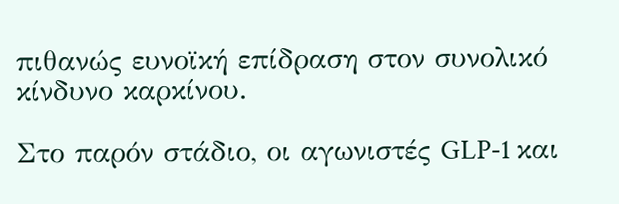πιθανώς ευνοϊκή επίδραση στον συνολικό κίνδυνο καρκίνου.

Στο παρόν στάδιο, οι αγωνιστές GLP‑1 και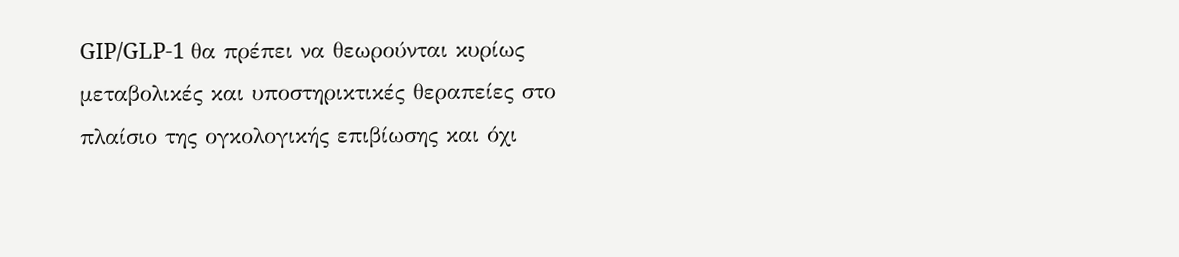GIP/GLP‑1 θα πρέπει να θεωρούνται κυρίως μεταβολικές και υποστηρικτικές θεραπείες στο πλαίσιο της ογκολογικής επιβίωσης και όχι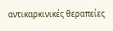αντικαρκινικές θεραπείες